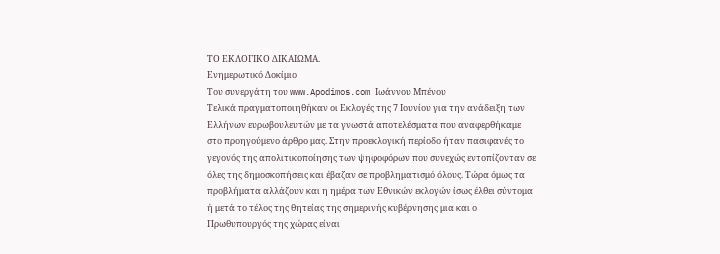ΤΟ ΕΚΛΟΓΙΚΟ ΔΙΚΑΙΩΜΑ.
Ενημερωτικό Δοκίμιο
Του συνεργάτη του www.Apodimos.com Ιωάννου Μπένου
Τελικά πραγματοποιηθήκαν οι Εκλογές της 7 Ιουνίου για την ανάδειξη των Ελλήνων ευρωβουλευτών με τα γνωστά αποτελέσματα που αναφερθήκαμε στο προηγούμενο άρθρο μας. Στην προεκλογική περίοδο ήταν πασιφανές το γεγονός της απολιτικοποίησης των ψηφοφόρων που συνεχώς εντοπίζονταν σε όλες της δημοσκοπήσεις και έβαζαν σε προβληματισμό όλους. Τώρα όμως τα προβλήματα αλλάζουν και η ημέρα των Εθνικών εκλογών ίσως έλθει σύντομα ή μετά το τέλος της θητείας της σημερινής κυβέρνησης μια και ο Πρωθυπουργός της χώρας είναι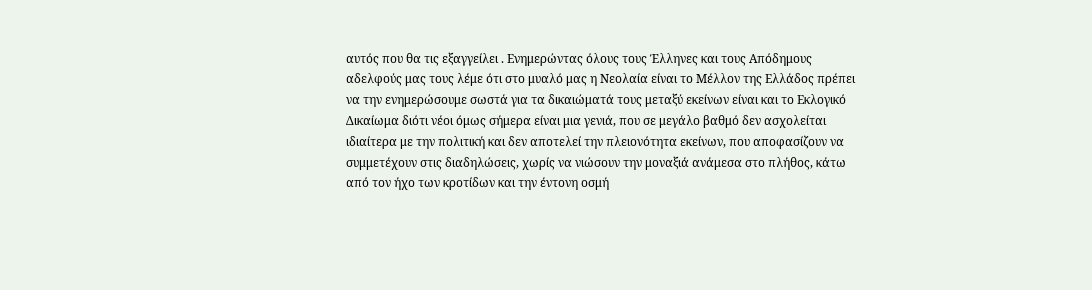αυτός που θα τις εξαγγείλει . Ενημερώντας όλους τους Έλληνες και τους Απόδημους αδελφούς μας τους λέμε ότι στο μυαλό μας η Νεολαία είναι το Μέλλον της Ελλάδος πρέπει να την ενημερώσουμε σωστά για τα δικαιώματά τους μεταξύ εκείνων είναι και το Εκλογικό Δικαίωμα διότι νέοι όμως σήμερα είναι μια γενιά, που σε μεγάλο βαθμό δεν ασχολείται ιδιαίτερα με την πολιτική και δεν αποτελεί την πλειονότητα εκείνων, που αποφασίζουν να συμμετέχουν στις διαδηλώσεις, χωρίς να νιώσουν την μοναξιά ανάμεσα στο πλήθος, κάτω από τον ήχο των κροτίδων και την έντονη οσμή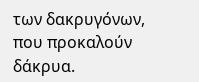των δακρυγόνων, που προκαλούν δάκρυα.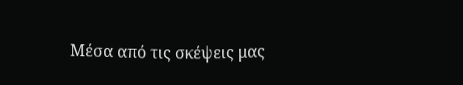Μέσα από τις σκέψεις μας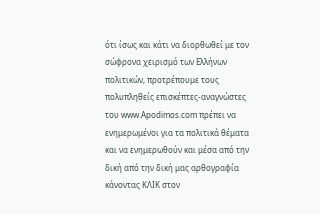ότι ίσως και κάτι να διορθωθεί με τον σώφρονα χειρισμό των Ελλήνων πολιτικών, προτρέπουμε τους πολυπληθείς επισκέπτες-αναγνώστες του www.Apodimos.com πρέπει να ενημερωμένοι για τα πολιτικά θέματα και να ενημερωθούν και μέσα από την δική από την δική μας αρθογραφία κάνοντας ΚΛΙΚ στον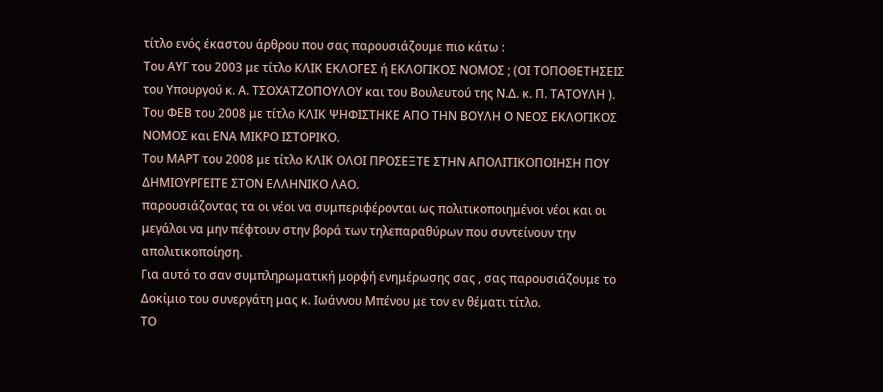τίτλο ενός έκαστου άρθρου που σας παρουσιάζουμε πιο κάτω :
Του ΑΥΓ του 2003 με τίτλο ΚΛΙΚ ΕΚΛΟΓΕΣ ή ΕΚΛΟΓΙΚΟΣ ΝΟΜΟΣ ; (ΟΙ ΤΟΠΟΘΕΤΗΣΕΙΣ του Υπουργού κ. Α. ΤΣΟΧΑΤΖΟΠΟΥΛΟΥ και του Βουλευτού της Ν.Δ. κ. Π. ΤΑΤΟΥΛΗ ).
Του ΦΕΒ του 2008 με τίτλο ΚΛΙΚ ΨΗΦΙΣΤΗΚΕ ΑΠΟ ΤΗΝ ΒΟΥΛΗ Ο ΝΕΟΣ ΕΚΛΟΓΙΚΟΣ ΝΟΜΟΣ και ΕΝΑ ΜΙΚΡΟ ΙΣΤΟΡΙΚΟ.
Του ΜΑΡΤ του 2008 με τίτλο ΚΛΙΚ ΟΛΟΙ ΠΡΟΣΕΞΤΕ ΣΤΗΝ ΑΠΟΛΙΤΙΚΟΠΟΙΗΣΗ ΠΟΥ ΔΗΜΙΟΥΡΓΕΙΤΕ ΣΤΟΝ ΕΛΛΗΝΙΚΟ ΛΑΟ.
παρουσιάζοντας τα οι νέοι να συμπεριφέρονται ως πολιτικοποιημένοι νέοι και οι μεγάλοι να μην πέφτουν στην βορά των τηλεπαραθύρων που συντείνουν την απολιτικοποίηση.
Για αυτό το σαν συμπληρωματική μορφή ενημέρωσης σας , σας παρουσιάζουμε το Δοκίμιο του συνεργάτη μας κ. Ιωάννου Μπένου με τον εν θέματι τίτλο.
ΤΟ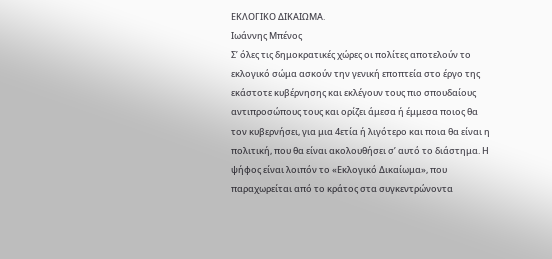ΕΚΛΟΓΙΚΟ ΔΙΚΑΙΩΜΑ.
Ιωάννης Μπένος
Σ’ όλες τις δημοκρατικές χώρες οι πολίτες αποτελούν το εκλογικό σώμα ασκούν την γενική εποπτεία στο έργο της εκάστοτε κυβέρνησης και εκλέγουν τους πιο σπουδαίους αντιπροσώπους τους και ορίζει άμεσα ή έμμεσα ποιος θα τον κυβερνήσει, για μια 4ετία ή λιγότερο και ποια θα είναι η πολιτική, που θα είναι ακολουθήσει σ’ αυτό το διάστημα. Η ψήφος είναι λοιπόν το «Εκλογικό Δικαίωμα», που παραχωρείται από το κράτος στα συγκεντρώνοντα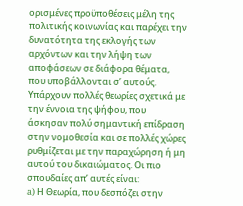ορισμένες προϋποθέσεις μέλη της πολιτικής κοινωνίας και παρέχει την δυνατότητα της εκλογής των αρχόντων και την λήψη των αποφάσεων σε διάφορα θέματα, που υποβάλλονται σ’ αυτούς. Υπάρχουν πολλές θεωρίες σχετικά με την έννοια της ψήφου, που άσκησαν πολύ σημαντική επίδραση στην νομοθεσία και σε πολλές χώρες ρυθμίζεται με την παραχώρηση ή μη αυτού του δικαιώματος. Οι πιο σπουδαίες απ’ αυτές είναι:
a) Η Θεωρία, που δεσπόζει στην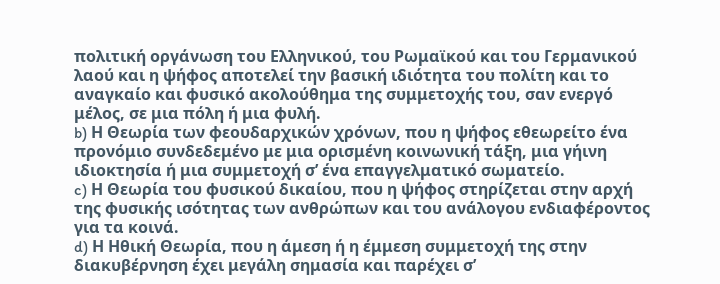πολιτική οργάνωση του Ελληνικού, του Ρωμαϊκού και του Γερμανικού λαού και η ψήφος αποτελεί την βασική ιδιότητα του πολίτη και το αναγκαίο και φυσικό ακολούθημα της συμμετοχής του, σαν ενεργό μέλος, σε μια πόλη ή μια φυλή.
b) Η Θεωρία των φεουδαρχικών χρόνων, που η ψήφος εθεωρείτο ένα προνόμιο συνδεδεμένο με μια ορισμένη κοινωνική τάξη, μια γήινη ιδιοκτησία ή μια συμμετοχή σ’ ένα επαγγελματικό σωματείο.
c) Η Θεωρία του φυσικού δικαίου, που η ψήφος στηρίζεται στην αρχή της φυσικής ισότητας των ανθρώπων και του ανάλογου ενδιαφέροντος για τα κοινά.
d) Η Ηθική Θεωρία, που η άμεση ή η έμμεση συμμετοχή της στην διακυβέρνηση έχει μεγάλη σημασία και παρέχει σ’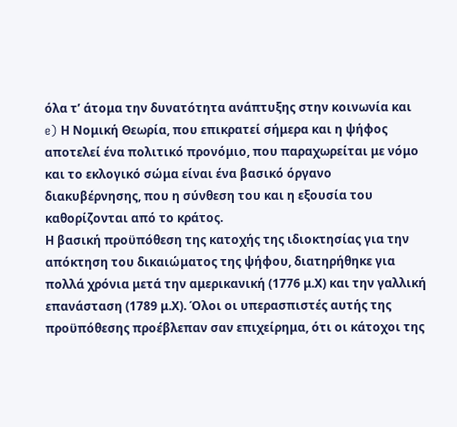όλα τ’ άτομα την δυνατότητα ανάπτυξης στην κοινωνία και
e) Η Νομική Θεωρία, που επικρατεί σήμερα και η ψήφος αποτελεί ένα πολιτικό προνόμιο, που παραχωρείται με νόμο και το εκλογικό σώμα είναι ένα βασικό όργανο διακυβέρνησης, που η σύνθεση του και η εξουσία του καθορίζονται από το κράτος.
Η βασική προϋπόθεση της κατοχής της ιδιοκτησίας για την απόκτηση του δικαιώματος της ψήφου, διατηρήθηκε για πολλά χρόνια μετά την αμερικανική (1776 μ.Χ) και την γαλλική επανάσταση (1789 μ.Χ). Όλοι οι υπερασπιστές αυτής της προϋπόθεσης προέβλεπαν σαν επιχείρημα, ότι οι κάτοχοι της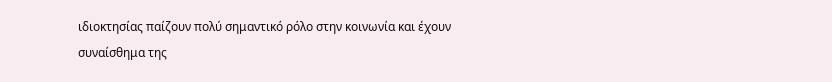ιδιοκτησίας παίζουν πολύ σημαντικό ρόλο στην κοινωνία και έχουν συναίσθημα της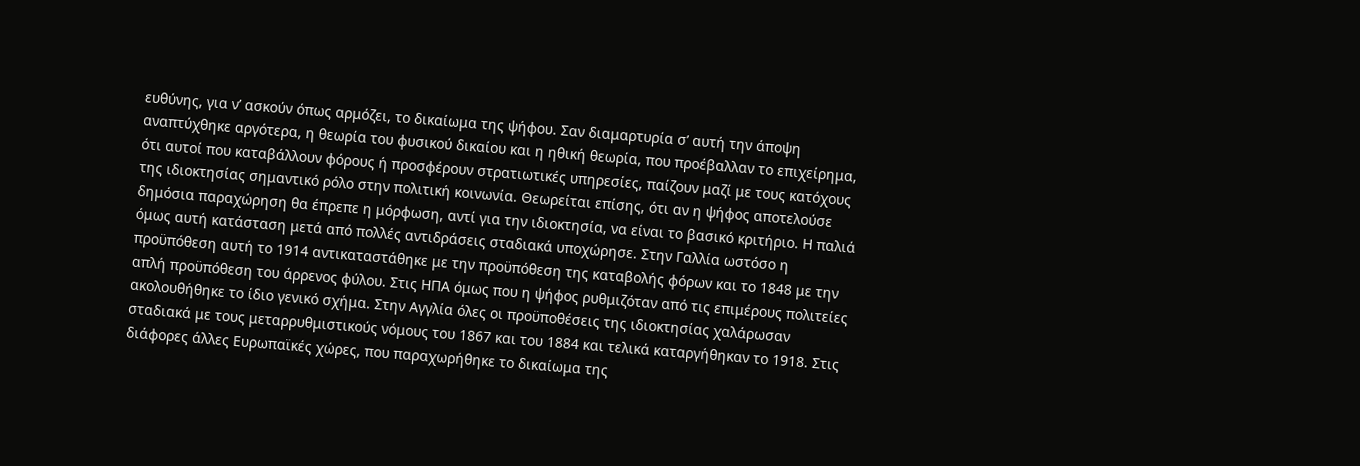ευθύνης, για ν’ ασκούν όπως αρμόζει, το δικαίωμα της ψήφου. Σαν διαμαρτυρία σ’ αυτή την άποψη αναπτύχθηκε αργότερα, η θεωρία του φυσικού δικαίου και η ηθική θεωρία, που προέβαλλαν το επιχείρημα, ότι αυτοί που καταβάλλουν φόρους ή προσφέρουν στρατιωτικές υπηρεσίες, παίζουν μαζί με τους κατόχους της ιδιοκτησίας σημαντικό ρόλο στην πολιτική κοινωνία. Θεωρείται επίσης, ότι αν η ψήφος αποτελούσε δημόσια παραχώρηση θα έπρεπε η μόρφωση, αντί για την ιδιοκτησία, να είναι το βασικό κριτήριο. Η παλιά όμως αυτή κατάσταση μετά από πολλές αντιδράσεις σταδιακά υποχώρησε. Στην Γαλλία ωστόσο η προϋπόθεση αυτή το 1914 αντικαταστάθηκε με την προϋπόθεση της καταβολής φόρων και το 1848 με την απλή προϋπόθεση του άρρενος φύλου. Στις ΗΠΑ όμως που η ψήφος ρυθμιζόταν από τις επιμέρους πολιτείες ακολουθήθηκε το ίδιο γενικό σχήμα. Στην Αγγλία όλες οι προϋποθέσεις της ιδιοκτησίας χαλάρωσαν σταδιακά με τους μεταρρυθμιστικούς νόμους του 1867 και του 1884 και τελικά καταργήθηκαν το 1918. Στις διάφορες άλλες Ευρωπαϊκές χώρες, που παραχωρήθηκε το δικαίωμα της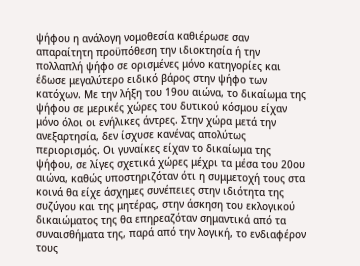ψήφου η ανάλογη νομοθεσία καθιέρωσε σαν απαραίτητη προϋπόθεση την ιδιοκτησία ή την πολλαπλή ψήφο σε ορισμένες μόνο κατηγορίες και έδωσε μεγαλύτερο ειδικό βάρος στην ψήφο των κατόχων. Με την λήξη του 19ου αιώνα, το δικαίωμα της ψήφου σε μερικές χώρες του δυτικού κόσμου είχαν μόνο όλοι οι ενήλικες άντρες. Στην χώρα μετά την ανεξαρτησία, δεν ίσχυσε κανένας απολύτως περιορισμός. Οι γυναίκες είχαν το δικαίωμα της ψήφου, σε λίγες σχετικά χώρες μέχρι τα μέσα του 20ου αιώνα, καθώς υποστηριζόταν ότι η συμμετοχή τους στα κοινά θα είχε άσχημες συνέπειες στην ιδιότητα της συζύγου και της μητέρας, στην άσκηση του εκλογικού δικαιώματος της θα επηρεαζόταν σημαντικά από τα συναισθήματα της, παρά από την λογική, το ενδιαφέρον τους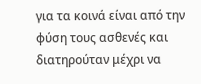για τα κοινά είναι από την φύση τους ασθενές και διατηρούταν μέχρι να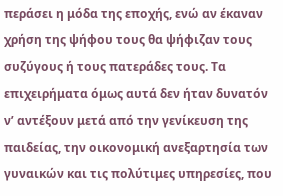περάσει η μόδα της εποχής, ενώ αν έκαναν χρήση της ψήφου τους θα ψήφιζαν τους συζύγους ή τους πατεράδες τους. Τα επιχειρήματα όμως αυτά δεν ήταν δυνατόν ν’ αντέξουν μετά από την γενίκευση της παιδείας, την οικονομική ανεξαρτησία των γυναικών και τις πολύτιμες υπηρεσίες, που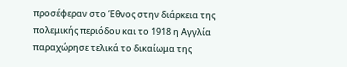προσέφεραν στο Έθνος στην διάρκεια της πολεμικής περιόδου και το 1918 η Αγγλία παραχώρησε τελικά το δικαίωμα της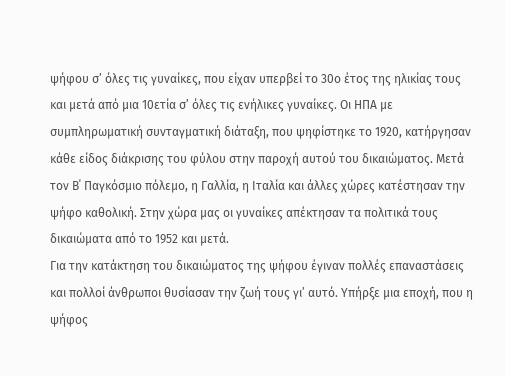ψήφου σ’ όλες τις γυναίκες, που είχαν υπερβεί το 30ο έτος της ηλικίας τους και μετά από μια 10ετία σ’ όλες τις ενήλικες γυναίκες. Οι ΗΠΑ με συμπληρωματική συνταγματική διάταξη, που ψηφίστηκε το 1920, κατήργησαν κάθε είδος διάκρισης του φύλου στην παροχή αυτού του δικαιώματος. Μετά τον Β΄ Παγκόσμιο πόλεμο, η Γαλλία, η Ιταλία και άλλες χώρες κατέστησαν την ψήφο καθολική. Στην χώρα μας οι γυναίκες απέκτησαν τα πολιτικά τους δικαιώματα από το 1952 και μετά.
Για την κατάκτηση του δικαιώματος της ψήφου έγιναν πολλές επαναστάσεις και πολλοί άνθρωποι θυσίασαν την ζωή τους γι’ αυτό. Υπήρξε μια εποχή, που η ψήφος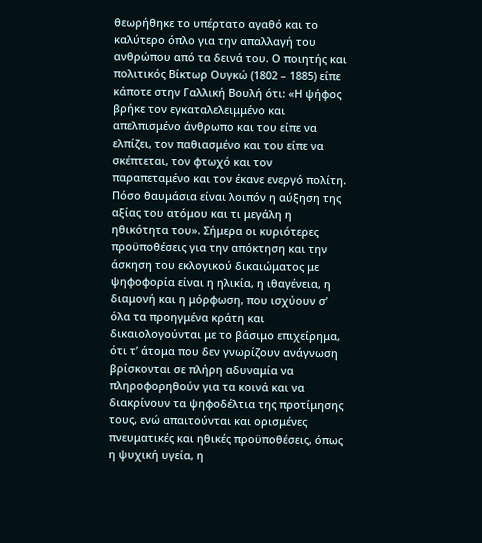θεωρήθηκε το υπέρτατο αγαθό και το καλύτερο όπλο για την απαλλαγή του ανθρώπου από τα δεινά του. Ο ποιητής και πολιτικός Βίκτωρ Ουγκώ (1802 – 1885) είπε κάποτε στην Γαλλική Βουλή ότι: «Η ψήφος βρήκε τον εγκαταλελειμμένο και απελπισμένο άνθρωπο και του είπε να ελπίζει, τον παθιασμένο και του είπε να σκέπτεται, τον φτωχό και τον παραπεταμένο και τον έκανε ενεργό πολίτη. Πόσο θαυμάσια είναι λοιπόν η αύξηση της αξίας του ατόμου και τι μεγάλη η ηθικότητα του». Σήμερα οι κυριότερες προϋποθέσεις για την απόκτηση και την άσκηση του εκλογικού δικαιώματος με ψηφοφορία είναι η ηλικία, η ιθαγένεια, η διαμονή και η μόρφωση, που ισχύουν σ’ όλα τα προηγμένα κράτη και δικαιολογούνται με το βάσιμο επιχείρημα, ότι τ’ άτομα που δεν γνωρίζουν ανάγνωση βρίσκονται σε πλήρη αδυναμία να πληροφορηθούν για τα κοινά και να διακρίνουν τα ψηφοδέλτια της προτίμησης τους, ενώ απαιτούνται και ορισμένες πνευματικές και ηθικές προϋποθέσεις, όπως η ψυχική υγεία, η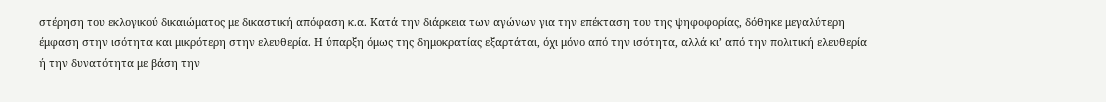στέρηση του εκλογικού δικαιώματος με δικαστική απόφαση κ.α. Κατά την διάρκεια των αγώνων για την επέκταση του της ψηφοφορίας, δόθηκε μεγαλύτερη έμφαση στην ισότητα και μικρότερη στην ελευθερία. Η ύπαρξη όμως της δημοκρατίας εξαρτάται, όχι μόνο από την ισότητα, αλλά κι’ από την πολιτική ελευθερία ή την δυνατότητα με βάση την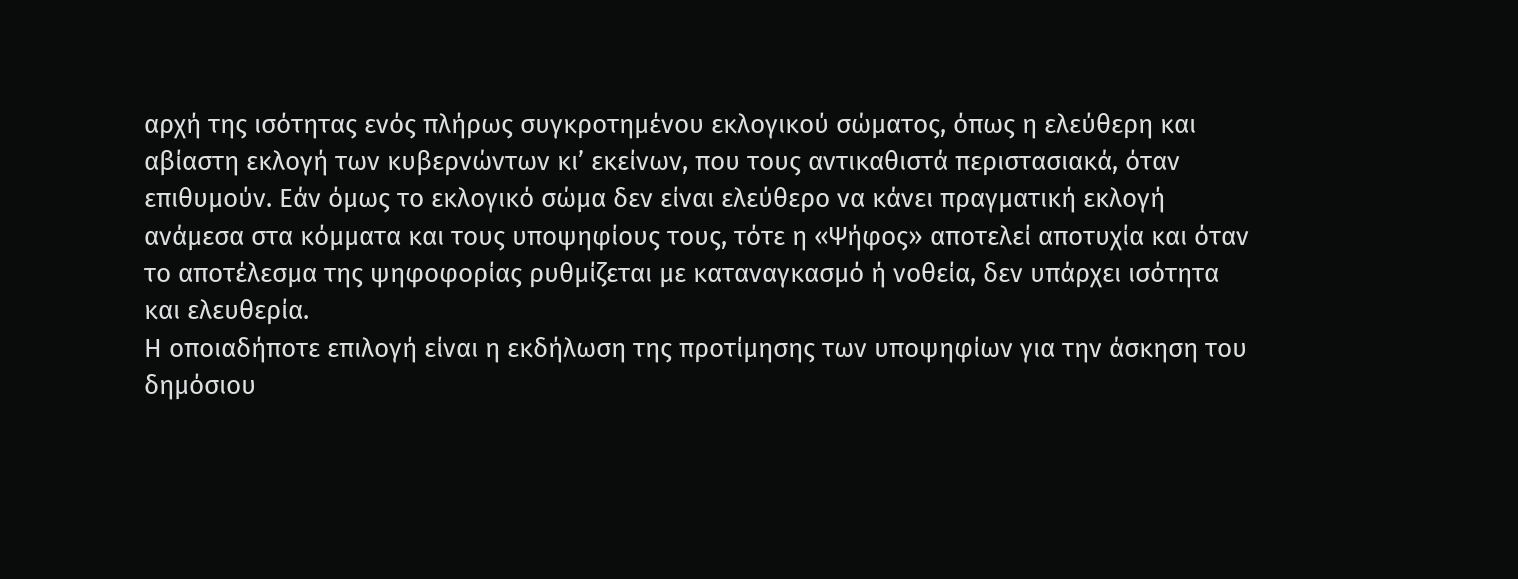αρχή της ισότητας ενός πλήρως συγκροτημένου εκλογικού σώματος, όπως η ελεύθερη και αβίαστη εκλογή των κυβερνώντων κι’ εκείνων, που τους αντικαθιστά περιστασιακά, όταν επιθυμούν. Εάν όμως το εκλογικό σώμα δεν είναι ελεύθερο να κάνει πραγματική εκλογή ανάμεσα στα κόμματα και τους υποψηφίους τους, τότε η «Ψήφος» αποτελεί αποτυχία και όταν το αποτέλεσμα της ψηφοφορίας ρυθμίζεται με καταναγκασμό ή νοθεία, δεν υπάρχει ισότητα και ελευθερία.
Η οποιαδήποτε επιλογή είναι η εκδήλωση της προτίμησης των υποψηφίων για την άσκηση του δημόσιου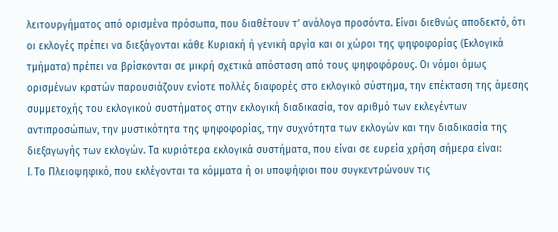λειτουργήματος από ορισμένα πρόσωπα, που διαθέτουν τ’ ανάλογα προσόντα. Είναι διεθνώς αποδεκτό, ότι οι εκλογές πρέπει να διεξάγονται κάθε Κυριακή ή γενική αργία και οι χώροι της ψηφοφορίας (Εκλογικά τμήματα) πρέπει να βρίσκονται σε μικρή σχετικά απόσταση από τους ψηφοφόρους. Οι νόμοι όμως ορισμένων κρατών παρουσιάζουν ενίοτε πολλές διαφορές στο εκλογικό σύστημα, την επέκταση της άμεσης συμμετοχής του εκλογικού συστήματος στην εκλογική διαδικασία, τον αριθμό των εκλεγέντων αντιπροσώπων, την μυστικότητα της ψηφοφορίας, την συχνότητα των εκλογών και την διαδικασία της διεξαγωγής των εκλογών. Τα κυριότερα εκλογικά συστήματα, που είναι σε ευρεία χρήση σήμερα είναι:
I. Το Πλειοψηφικό, που εκλέγονται τα κόμματα ή οι υποψήφιοι που συγκεντρώνουν τις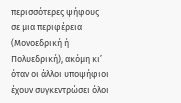περισσότερες ψήφους σε μια περιφέρεια (Μονοεδρική ή Πολυεδρική), ακόμη κι’ όταν οι άλλοι υποψήφιοι έχουν συγκεντρώσει όλοι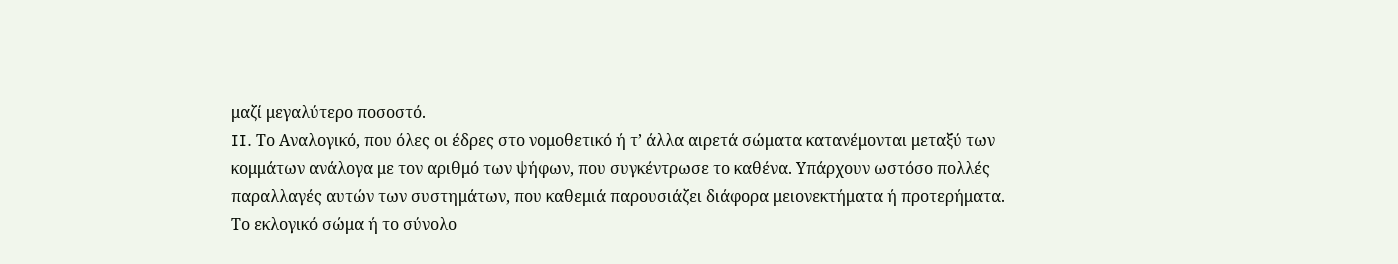μαζί μεγαλύτερο ποσοστό.
II. Το Αναλογικό, που όλες οι έδρες στο νομοθετικό ή τ’ άλλα αιρετά σώματα κατανέμονται μεταξύ των κομμάτων ανάλογα με τον αριθμό των ψήφων, που συγκέντρωσε το καθένα. Υπάρχουν ωστόσο πολλές παραλλαγές αυτών των συστημάτων, που καθεμιά παρουσιάζει διάφορα μειονεκτήματα ή προτερήματα. Το εκλογικό σώμα ή το σύνολο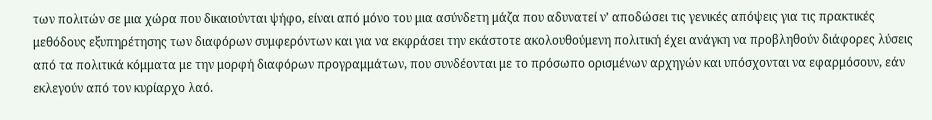των πολιτών σε μια χώρα που δικαιούνται ψήφο, είναι από μόνο του μια ασύνδετη μάζα που αδυνατεί ν’ αποδώσει τις γενικές απόψεις για τις πρακτικές μεθόδους εξυπηρέτησης των διαφόρων συμφερόντων και για να εκφράσει την εκάστοτε ακολουθούμενη πολιτική έχει ανάγκη να προβληθούν διάφορες λύσεις από τα πολιτικά κόμματα με την μορφή διαφόρων προγραμμάτων, που συνδέονται με το πρόσωπο ορισμένων αρχηγών και υπόσχονται να εφαρμόσουν, εάν εκλεγούν από τον κυρίαρχο λαό.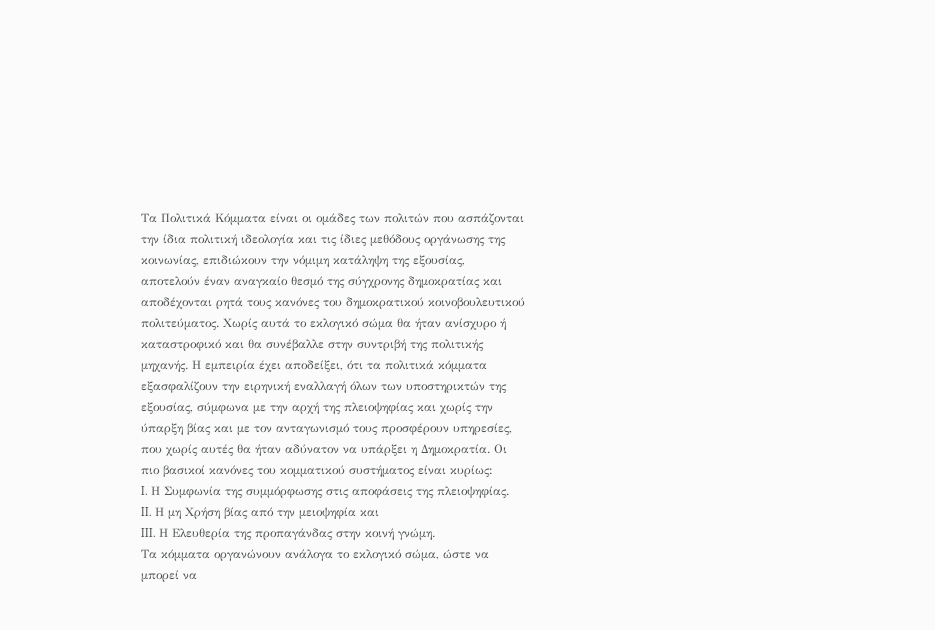Τα Πολιτικά Κόμματα είναι οι ομάδες των πολιτών που ασπάζονται την ίδια πολιτική ιδεολογία και τις ίδιες μεθόδους οργάνωσης της κοινωνίας, επιδιώκουν την νόμιμη κατάληψη της εξουσίας, αποτελούν έναν αναγκαίο θεσμό της σύγχρονης δημοκρατίας και αποδέχονται ρητά τους κανόνες του δημοκρατικού κοινοβουλευτικού πολιτεύματος. Χωρίς αυτά το εκλογικό σώμα θα ήταν ανίσχυρο ή καταστροφικό και θα συνέβαλλε στην συντριβή της πολιτικής μηχανής. Η εμπειρία έχει αποδείξει, ότι τα πολιτικά κόμματα εξασφαλίζουν την ειρηνική εναλλαγή όλων των υποστηρικτών της εξουσίας, σύμφωνα με την αρχή της πλειοψηφίας και χωρίς την ύπαρξη βίας και με τον ανταγωνισμό τους προσφέρουν υπηρεσίες, που χωρίς αυτές θα ήταν αδύνατον να υπάρξει η Δημοκρατία. Οι πιο βασικοί κανόνες του κομματικού συστήματος είναι κυρίως:
I. Η Συμφωνία της συμμόρφωσης στις αποφάσεις της πλειοψηφίας.
II. Η μη Χρήση βίας από την μειοψηφία και
III. Η Ελευθερία της προπαγάνδας στην κοινή γνώμη.
Τα κόμματα οργανώνουν ανάλογα το εκλογικό σώμα, ώστε να μπορεί να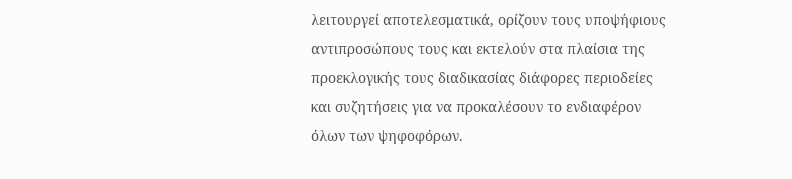λειτουργεί αποτελεσματικά, ορίζουν τους υποψήφιους αντιπροσώπους τους και εκτελούν στα πλαίσια της προεκλογικής τους διαδικασίας διάφορες περιοδείες και συζητήσεις για να προκαλέσουν το ενδιαφέρον όλων των ψηφοφόρων.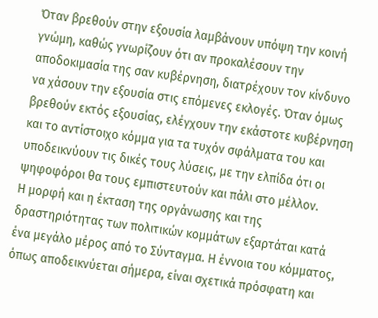Όταν βρεθούν στην εξουσία λαμβάνουν υπόψη την κοινή γνώμη, καθώς γνωρίζουν ότι αν προκαλέσουν την αποδοκιμασία της σαν κυβέρνηση, διατρέχουν τον κίνδυνο να χάσουν την εξουσία στις επόμενες εκλογές. Όταν όμως βρεθούν εκτός εξουσίας, ελέγχουν την εκάστοτε κυβέρνηση και το αντίστοιχο κόμμα για τα τυχόν σφάλματα του και υποδεικνύουν τις δικές τους λύσεις, με την ελπίδα ότι οι ψηφοφόροι θα τους εμπιστευτούν και πάλι στο μέλλον.
Η μορφή και η έκταση της οργάνωσης και της δραστηριότητας των πολιτικών κομμάτων εξαρτάται κατά ένα μεγάλο μέρος από το Σύνταγμα. Η έννοια του κόμματος, όπως αποδεικνύεται σήμερα, είναι σχετικά πρόσφατη και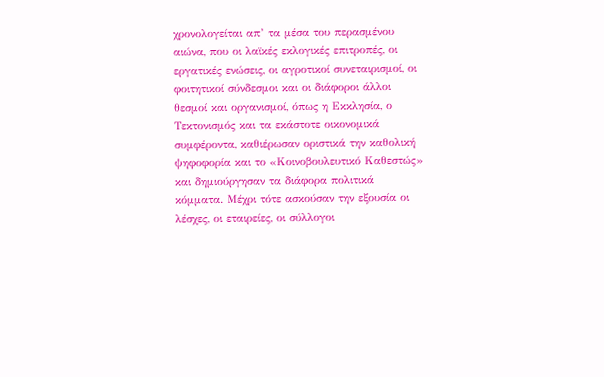χρονολογείται απ’ τα μέσα του περασμένου αιώνα, που οι λαϊκές εκλογικές επιτροπές, οι εργατικές ενώσεις, οι αγροτικοί συνεταιρισμοί, οι φοιτητικοί σύνδεσμοι και οι διάφοροι άλλοι θεσμοί και οργανισμοί, όπως η Εκκλησία, ο Τεκτονισμός και τα εκάστοτε οικονομικά συμφέροντα, καθιέρωσαν οριστικά την καθολική ψηφοφορία και το «Κοινοβουλευτικό Καθεστώς» και δημιούργησαν τα διάφορα πολιτικά κόμματα. Μέχρι τότε ασκούσαν την εξουσία οι λέσχες, οι εταιρείες, οι σύλλογοι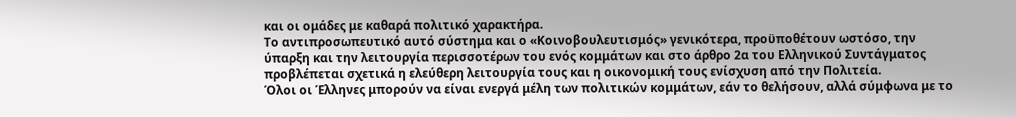και οι ομάδες με καθαρά πολιτικό χαρακτήρα.
Το αντιπροσωπευτικό αυτό σύστημα και ο «Κοινοβουλευτισμός» γενικότερα, προϋποθέτουν ωστόσο, την ύπαρξη και την λειτουργία περισσοτέρων του ενός κομμάτων και στο άρθρο 2α του Ελληνικού Συντάγματος προβλέπεται σχετικά η ελεύθερη λειτουργία τους και η οικονομική τους ενίσχυση από την Πολιτεία.
Όλοι οι Έλληνες μπορούν να είναι ενεργά μέλη των πολιτικών κομμάτων, εάν το θελήσουν, αλλά σύμφωνα με το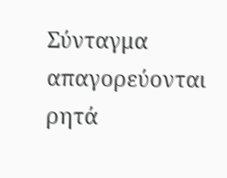Σύνταγμα απαγορεύονται ρητά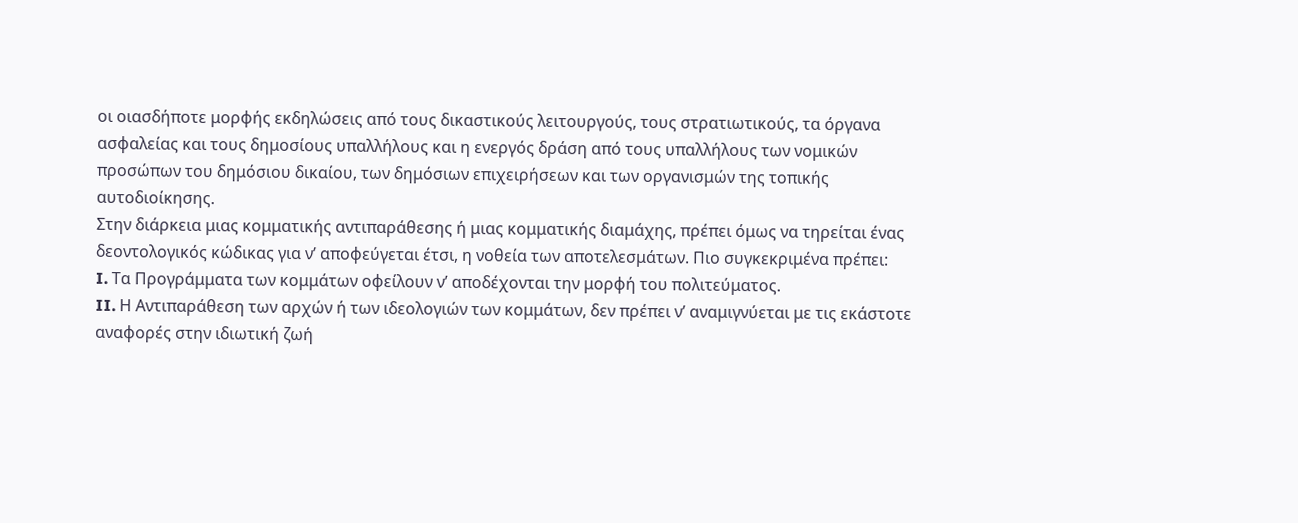οι οιασδήποτε μορφής εκδηλώσεις από τους δικαστικούς λειτουργούς, τους στρατιωτικούς, τα όργανα ασφαλείας και τους δημοσίους υπαλλήλους και η ενεργός δράση από τους υπαλλήλους των νομικών προσώπων του δημόσιου δικαίου, των δημόσιων επιχειρήσεων και των οργανισμών της τοπικής αυτοδιοίκησης.
Στην διάρκεια μιας κομματικής αντιπαράθεσης ή μιας κομματικής διαμάχης, πρέπει όμως να τηρείται ένας δεοντολογικός κώδικας για ν’ αποφεύγεται έτσι, η νοθεία των αποτελεσμάτων. Πιο συγκεκριμένα πρέπει:
I. Τα Προγράμματα των κομμάτων οφείλουν ν’ αποδέχονται την μορφή του πολιτεύματος.
II. Η Αντιπαράθεση των αρχών ή των ιδεολογιών των κομμάτων, δεν πρέπει ν’ αναμιγνύεται με τις εκάστοτε αναφορές στην ιδιωτική ζωή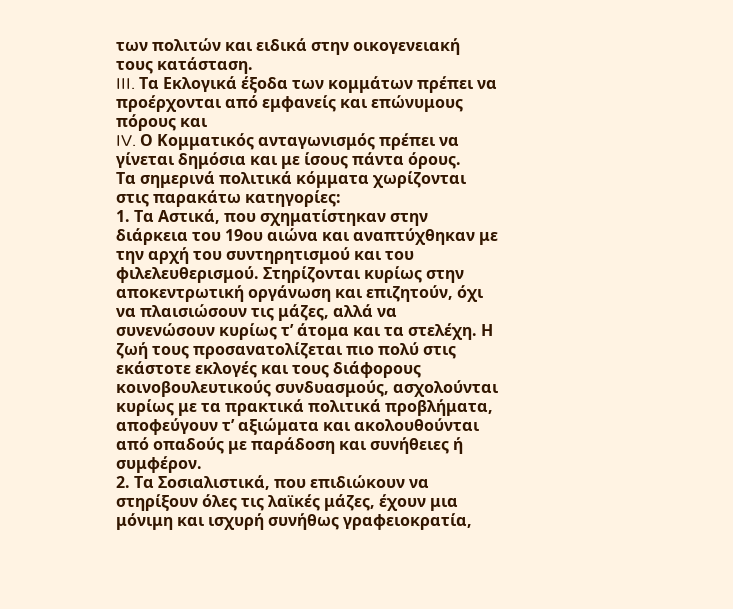των πολιτών και ειδικά στην οικογενειακή τους κατάσταση.
III. Τα Εκλογικά έξοδα των κομμάτων πρέπει να προέρχονται από εμφανείς και επώνυμους πόρους και
IV. Ο Κομματικός ανταγωνισμός πρέπει να γίνεται δημόσια και με ίσους πάντα όρους.
Τα σημερινά πολιτικά κόμματα χωρίζονται στις παρακάτω κατηγορίες:
1. Τα Αστικά, που σχηματίστηκαν στην διάρκεια του 19ου αιώνα και αναπτύχθηκαν με την αρχή του συντηρητισμού και του φιλελευθερισμού. Στηρίζονται κυρίως στην αποκεντρωτική οργάνωση και επιζητούν, όχι να πλαισιώσουν τις μάζες, αλλά να συνενώσουν κυρίως τ’ άτομα και τα στελέχη. Η ζωή τους προσανατολίζεται πιο πολύ στις εκάστοτε εκλογές και τους διάφορους κοινοβουλευτικούς συνδυασμούς, ασχολούνται κυρίως με τα πρακτικά πολιτικά προβλήματα, αποφεύγουν τ’ αξιώματα και ακολουθούνται από οπαδούς με παράδοση και συνήθειες ή συμφέρον.
2. Τα Σοσιαλιστικά, που επιδιώκουν να στηρίξουν όλες τις λαϊκές μάζες, έχουν μια μόνιμη και ισχυρή συνήθως γραφειοκρατία,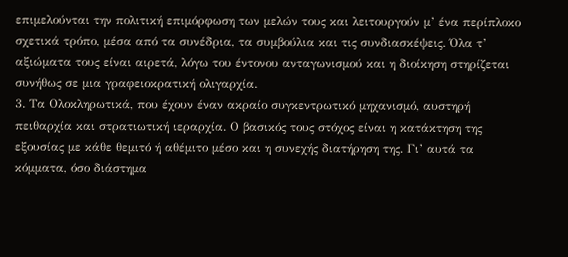επιμελούνται την πολιτική επιμόρφωση των μελών τους και λειτουργούν μ’ ένα περίπλοκο σχετικά τρόπο, μέσα από τα συνέδρια, τα συμβούλια και τις συνδιασκέψεις. Όλα τ’ αξιώματα τους είναι αιρετά, λόγω του έντονου ανταγωνισμού και η διοίκηση στηρίζεται συνήθως σε μια γραφειοκρατική ολιγαρχία.
3. Τα Ολοκληρωτικά, που έχουν έναν ακραίο συγκεντρωτικό μηχανισμό, αυστηρή πειθαρχία και στρατιωτική ιεραρχία. Ο βασικός τους στόχος είναι η κατάκτηση της εξουσίας με κάθε θεμιτό ή αθέμιτο μέσο και η συνεχής διατήρηση της. Γι’ αυτά τα κόμματα, όσο διάστημα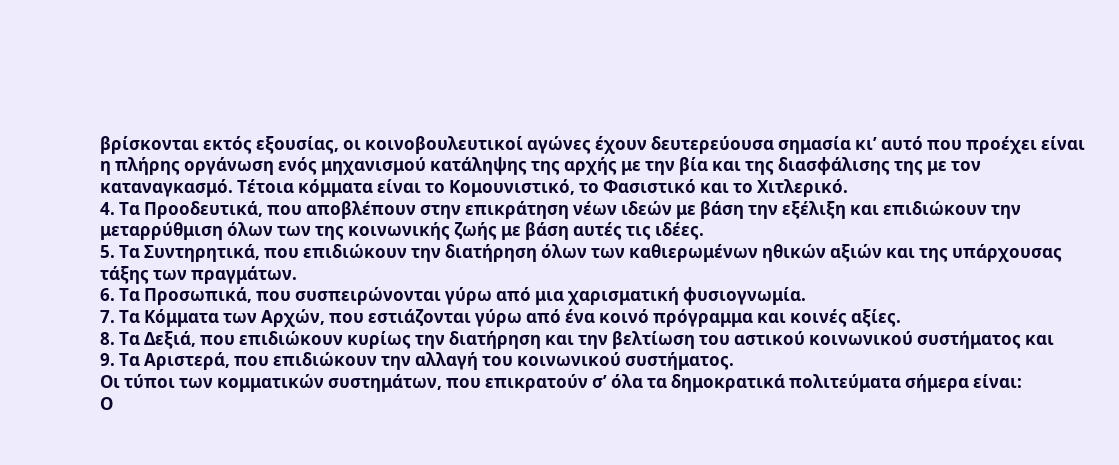βρίσκονται εκτός εξουσίας, οι κοινοβουλευτικοί αγώνες έχουν δευτερεύουσα σημασία κι’ αυτό που προέχει είναι η πλήρης οργάνωση ενός μηχανισμού κατάληψης της αρχής με την βία και της διασφάλισης της με τον καταναγκασμό. Τέτοια κόμματα είναι το Κομουνιστικό, το Φασιστικό και το Χιτλερικό.
4. Τα Προοδευτικά, που αποβλέπουν στην επικράτηση νέων ιδεών με βάση την εξέλιξη και επιδιώκουν την μεταρρύθμιση όλων των της κοινωνικής ζωής με βάση αυτές τις ιδέες.
5. Τα Συντηρητικά, που επιδιώκουν την διατήρηση όλων των καθιερωμένων ηθικών αξιών και της υπάρχουσας τάξης των πραγμάτων.
6. Τα Προσωπικά, που συσπειρώνονται γύρω από μια χαρισματική φυσιογνωμία.
7. Τα Κόμματα των Αρχών, που εστιάζονται γύρω από ένα κοινό πρόγραμμα και κοινές αξίες.
8. Τα Δεξιά, που επιδιώκουν κυρίως την διατήρηση και την βελτίωση του αστικού κοινωνικού συστήματος και
9. Τα Αριστερά, που επιδιώκουν την αλλαγή του κοινωνικού συστήματος.
Οι τύποι των κομματικών συστημάτων, που επικρατούν σ’ όλα τα δημοκρατικά πολιτεύματα σήμερα είναι:
Ο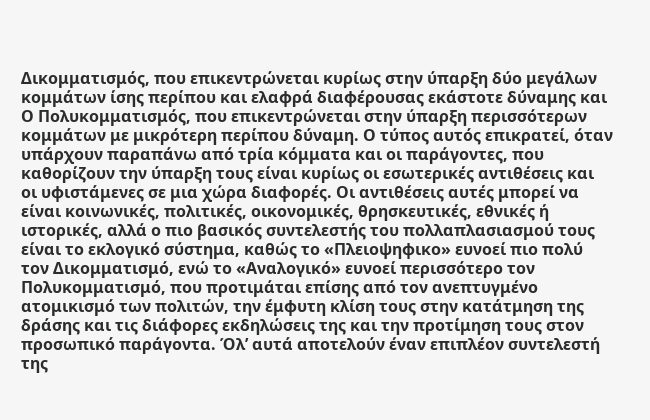Δικομματισμός, που επικεντρώνεται κυρίως στην ύπαρξη δύο μεγάλων κομμάτων ίσης περίπου και ελαφρά διαφέρουσας εκάστοτε δύναμης και
Ο Πολυκομματισμός, που επικεντρώνεται στην ύπαρξη περισσότερων κομμάτων με μικρότερη περίπου δύναμη. Ο τύπος αυτός επικρατεί, όταν υπάρχουν παραπάνω από τρία κόμματα και οι παράγοντες, που καθορίζουν την ύπαρξη τους είναι κυρίως οι εσωτερικές αντιθέσεις και οι υφιστάμενες σε μια χώρα διαφορές. Οι αντιθέσεις αυτές μπορεί να είναι κοινωνικές, πολιτικές, οικονομικές, θρησκευτικές, εθνικές ή ιστορικές, αλλά ο πιο βασικός συντελεστής του πολλαπλασιασμού τους είναι το εκλογικό σύστημα, καθώς το «Πλειοψηφικο» ευνοεί πιο πολύ τον Δικομματισμό, ενώ το «Αναλογικό» ευνοεί περισσότερο τον Πολυκομματισμό, που προτιμάται επίσης από τον ανεπτυγμένο ατομικισμό των πολιτών, την έμφυτη κλίση τους στην κατάτμηση της δράσης και τις διάφορες εκδηλώσεις της και την προτίμηση τους στον προσωπικό παράγοντα. Όλ’ αυτά αποτελούν έναν επιπλέον συντελεστή της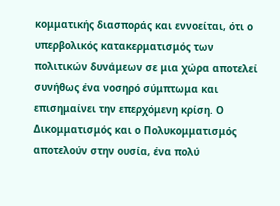κομματικής διασποράς και εννοείται, ότι ο υπερβολικός κατακερματισμός των πολιτικών δυνάμεων σε μια χώρα αποτελεί συνήθως ένα νοσηρό σύμπτωμα και επισημαίνει την επερχόμενη κρίση. Ο Δικομματισμός και ο Πολυκομματισμός αποτελούν στην ουσία, ένα πολύ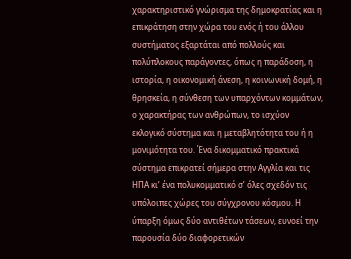χαρακτηριστικό γνώρισμα της δημοκρατίας και η επικράτηση στην χώρα του ενός ή του άλλου συστήματος εξαρτάται από πολλούς και πολύπλοκους παράγοντες, όπως η παράδοση, η ιστορία, η οικονομική άνεση, η κοινωνική δομή, η θρησκεία, η σύνθεση των υπαρχόντων κομμάτων, ο χαρακτήρας των ανθρώπων, το ισχύον εκλογικό σύστημα και η μεταβλητότητα του ή η μονιμότητα του. Ένα δικομματικό πρακτικά σύστημα επικρατεί σήμερα στην Αγγλία και τις ΗΠΑ κι’ ένα πολυκομματικό σ’ όλες σχεδόν τις υπόλοιπες χώρες του σύγχρονου κόσμου. Η ύπαρξη όμως δύο αντιθέτων τάσεων, ευνοεί την παρουσία δύο διαφορετικών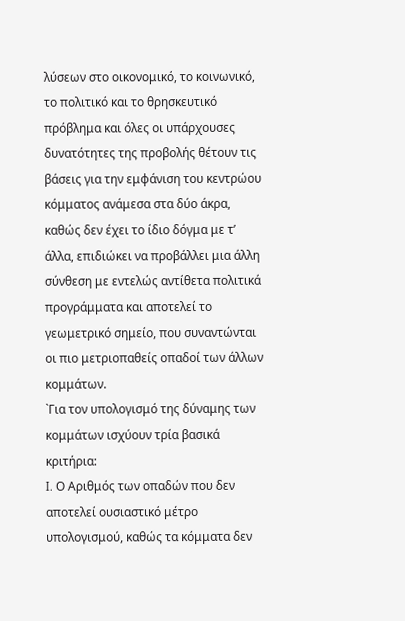λύσεων στο οικονομικό, το κοινωνικό, το πολιτικό και το θρησκευτικό πρόβλημα και όλες οι υπάρχουσες δυνατότητες της προβολής θέτουν τις βάσεις για την εμφάνιση του κεντρώου κόμματος ανάμεσα στα δύο άκρα, καθώς δεν έχει το ίδιο δόγμα με τ’ άλλα, επιδιώκει να προβάλλει μια άλλη σύνθεση με εντελώς αντίθετα πολιτικά προγράμματα και αποτελεί το γεωμετρικό σημείο, που συναντώνται οι πιο μετριοπαθείς οπαδοί των άλλων κομμάτων.
`Για τον υπολογισμό της δύναμης των κομμάτων ισχύουν τρία βασικά κριτήρια:
I. Ο Αριθμός των οπαδών που δεν αποτελεί ουσιαστικό μέτρο υπολογισμού, καθώς τα κόμματα δεν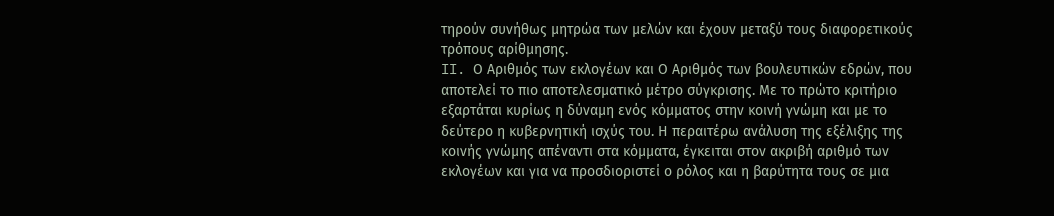τηρούν συνήθως μητρώα των μελών και έχουν μεταξύ τους διαφορετικούς τρόπους αρίθμησης.
II. Ο Αριθμός των εκλογέων και Ο Αριθμός των βουλευτικών εδρών, που αποτελεί το πιο αποτελεσματικό μέτρο σύγκρισης. Με το πρώτο κριτήριο εξαρτάται κυρίως η δύναμη ενός κόμματος στην κοινή γνώμη και με το δεύτερο η κυβερνητική ισχύς του. Η περαιτέρω ανάλυση της εξέλιξης της κοινής γνώμης απέναντι στα κόμματα, έγκειται στον ακριβή αριθμό των εκλογέων και για να προσδιοριστεί ο ρόλος και η βαρύτητα τους σε μια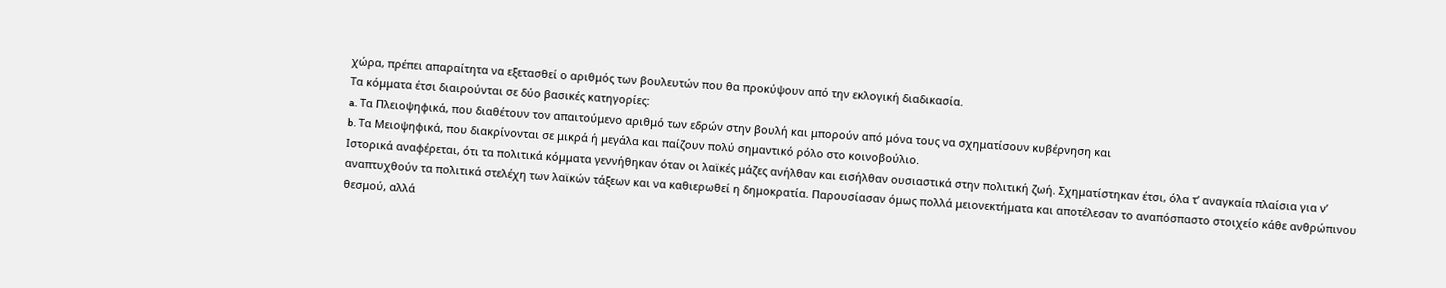χώρα, πρέπει απαραίτητα να εξετασθεί ο αριθμός των βουλευτών που θα προκύψουν από την εκλογική διαδικασία.
Τα κόμματα έτσι διαιρούνται σε δύο βασικές κατηγορίες:
a. Τα Πλειοψηφικά, που διαθέτουν τον απαιτούμενο αριθμό των εδρών στην βουλή και μπορούν από μόνα τους να σχηματίσουν κυβέρνηση και
b. Τα Μειοψηφικά, που διακρίνονται σε μικρά ή μεγάλα και παίζουν πολύ σημαντικό ρόλο στο κοινοβούλιο.
Ιστορικά αναφέρεται, ότι τα πολιτικά κόμματα γεννήθηκαν όταν οι λαϊκές μάζες ανήλθαν και εισήλθαν ουσιαστικά στην πολιτική ζωή. Σχηματίστηκαν έτσι, όλα τ’ αναγκαία πλαίσια για ν’ αναπτυχθούν τα πολιτικά στελέχη των λαϊκών τάξεων και να καθιερωθεί η δημοκρατία. Παρουσίασαν όμως πολλά μειονεκτήματα και αποτέλεσαν το αναπόσπαστο στοιχείο κάθε ανθρώπινου θεσμού, αλλά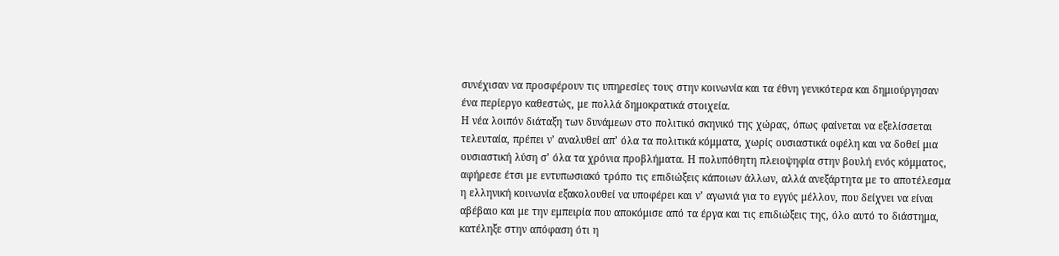συνέχισαν να προσφέρουν τις υπηρεσίες τους στην κοινωνία και τα έθνη γενικότερα και δημιούργησαν ένα περίεργο καθεστώς, με πολλά δημοκρατικά στοιχεία.
Η νέα λοιπόν διάταξη των δυνάμεων στο πολιτικό σκηνικό της χώρας, όπως φαίνεται να εξελίσσεται τελευταία, πρέπει ν’ αναλυθεί απ’ όλα τα πολιτικά κόμματα, χωρίς ουσιαστικά οφέλη και να δοθεί μια ουσιαστική λύση σ’ όλα τα χρόνια προβλήματα. Η πολυπόθητη πλειοψηφία στην βουλή ενός κόμματος, αφήρεσε έτσι με εντυπωσιακό τρόπο τις επιδιώξεις κάποιων άλλων, αλλά ανεξάρτητα με το αποτέλεσμα η ελληνική κοινωνία εξακολουθεί να υποφέρει και ν’ αγωνιά για το εγγύς μέλλον, που δείχνει να είναι αβέβαιο και με την εμπειρία που αποκόμισε από τα έργα και τις επιδιώξεις της, όλο αυτό το διάστημα, κατέληξε στην απόφαση ότι η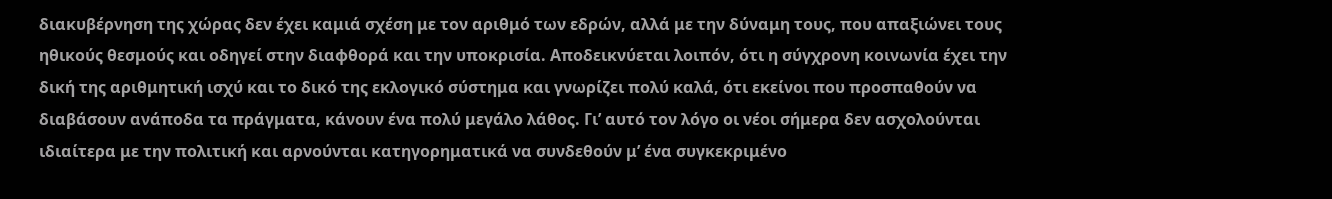διακυβέρνηση της χώρας δεν έχει καμιά σχέση με τον αριθμό των εδρών, αλλά με την δύναμη τους, που απαξιώνει τους ηθικούς θεσμούς και οδηγεί στην διαφθορά και την υποκρισία. Αποδεικνύεται λοιπόν, ότι η σύγχρονη κοινωνία έχει την δική της αριθμητική ισχύ και το δικό της εκλογικό σύστημα και γνωρίζει πολύ καλά, ότι εκείνοι που προσπαθούν να διαβάσουν ανάποδα τα πράγματα, κάνουν ένα πολύ μεγάλο λάθος. Γι’ αυτό τον λόγο οι νέοι σήμερα δεν ασχολούνται ιδιαίτερα με την πολιτική και αρνούνται κατηγορηματικά να συνδεθούν μ’ ένα συγκεκριμένο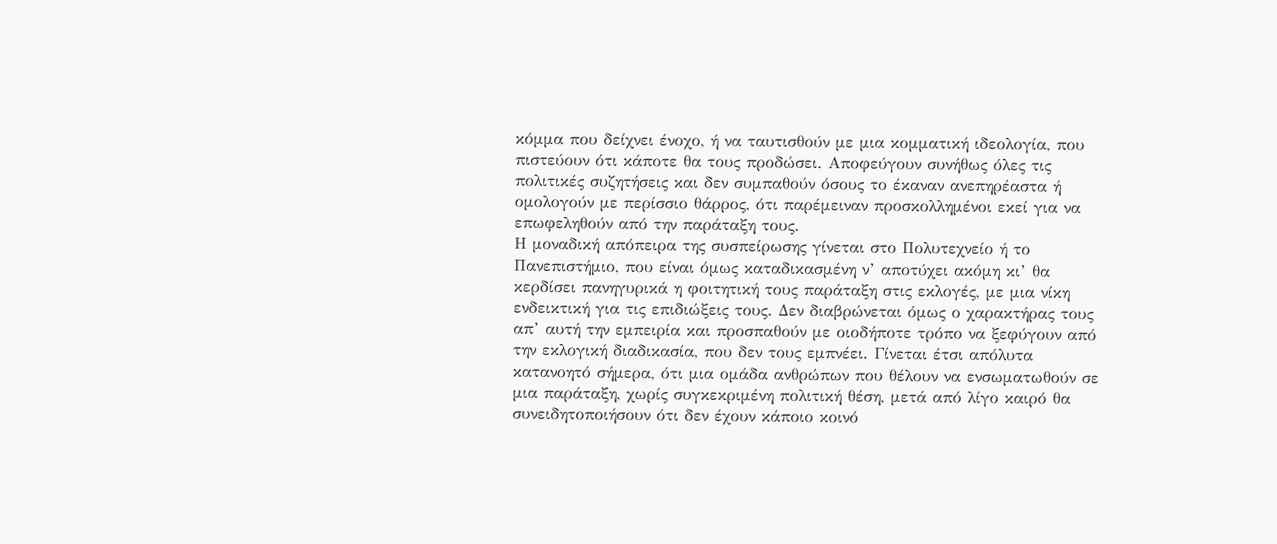κόμμα που δείχνει ένοχο, ή να ταυτισθούν με μια κομματική ιδεολογία, που πιστεύουν ότι κάποτε θα τους προδώσει. Αποφεύγουν συνήθως όλες τις πολιτικές συζητήσεις και δεν συμπαθούν όσους το έκαναν ανεπηρέαστα ή ομολογούν με περίσσιο θάρρος, ότι παρέμειναν προσκολλημένοι εκεί για να επωφεληθούν από την παράταξη τους.
Η μοναδική απόπειρα της συσπείρωσης γίνεται στο Πολυτεχνείο ή το Πανεπιστήμιο, που είναι όμως καταδικασμένη ν’ αποτύχει ακόμη κι’ θα κερδίσει πανηγυρικά η φοιτητική τους παράταξη στις εκλογές, με μια νίκη ενδεικτική για τις επιδιώξεις τους. Δεν διαβρώνεται όμως ο χαρακτήρας τους απ’ αυτή την εμπειρία και προσπαθούν με οιοδήποτε τρόπο να ξεφύγουν από την εκλογική διαδικασία, που δεν τους εμπνέει. Γίνεται έτσι απόλυτα κατανοητό σήμερα, ότι μια ομάδα ανθρώπων που θέλουν να ενσωματωθούν σε μια παράταξη, χωρίς συγκεκριμένη πολιτική θέση, μετά από λίγο καιρό θα συνειδητοποιήσουν ότι δεν έχουν κάποιο κοινό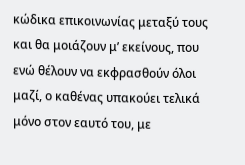κώδικα επικοινωνίας μεταξύ τους και θα μοιάζουν μ’ εκείνους, που ενώ θέλουν να εκφρασθούν όλοι μαζί, ο καθένας υπακούει τελικά μόνο στον εαυτό του, με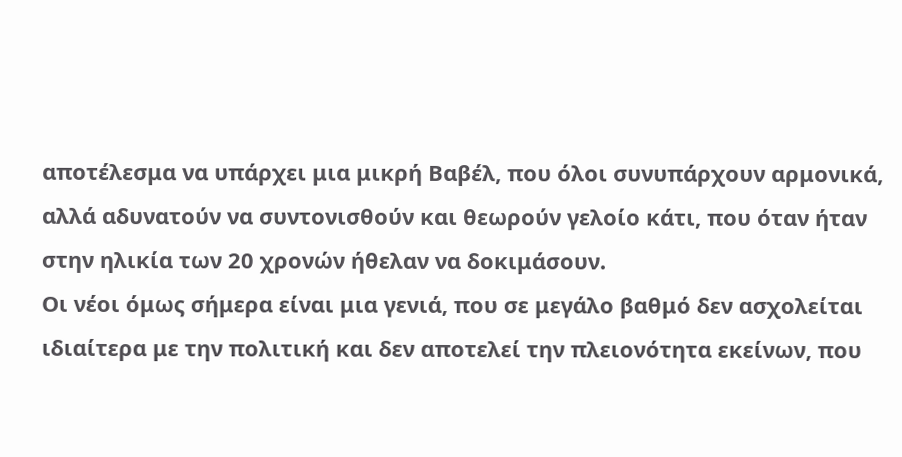αποτέλεσμα να υπάρχει μια μικρή Βαβέλ, που όλοι συνυπάρχουν αρμονικά, αλλά αδυνατούν να συντονισθούν και θεωρούν γελοίο κάτι, που όταν ήταν στην ηλικία των 20 χρονών ήθελαν να δοκιμάσουν.
Οι νέοι όμως σήμερα είναι μια γενιά, που σε μεγάλο βαθμό δεν ασχολείται ιδιαίτερα με την πολιτική και δεν αποτελεί την πλειονότητα εκείνων, που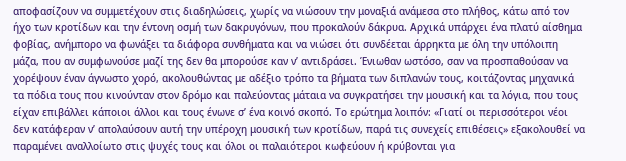αποφασίζουν να συμμετέχουν στις διαδηλώσεις, χωρίς να νιώσουν την μοναξιά ανάμεσα στο πλήθος, κάτω από τον ήχο των κροτίδων και την έντονη οσμή των δακρυγόνων, που προκαλούν δάκρυα. Αρχικά υπάρχει ένα πλατύ αίσθημα φοβίας, ανήμπορο να φωνάξει τα διάφορα συνθήματα και να νιώσει ότι συνδέεται άρρηκτα με όλη την υπόλοιπη μάζα, που αν συμφωνούσε μαζί της δεν θα μπορούσε καν ν’ αντιδράσει. Ένιωθαν ωστόσο, σαν να προσπαθούσαν να χορέψουν έναν άγνωστο χορό, ακολουθώντας με αδέξιο τρόπο τα βήματα των διπλανών τους, κοιτάζοντας μηχανικά τα πόδια τους που κινούνταν στον δρόμο και παλεύοντας μάταια να συγκρατήσει την μουσική και τα λόγια, που τους είχαν επιβάλλει κάποιοι άλλοι και τους ένωνε σ’ ένα κοινό σκοπό. Το ερώτημα λοιπόν: «Γιατί οι περισσότεροι νέοι δεν κατάφεραν ν’ απολαύσουν αυτή την υπέροχη μουσική των κροτίδων, παρά τις συνεχείς επιθέσεις» εξακολουθεί να παραμένει αναλλοίωτο στις ψυχές τους και όλοι οι παλαιότεροι κωφεύουν ή κρύβονται για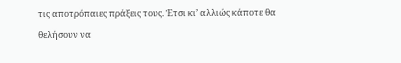τις αποτρόπαιες πράξεις τους. Έτσι κι’ αλλιώς κάποτε θα θελήσουν να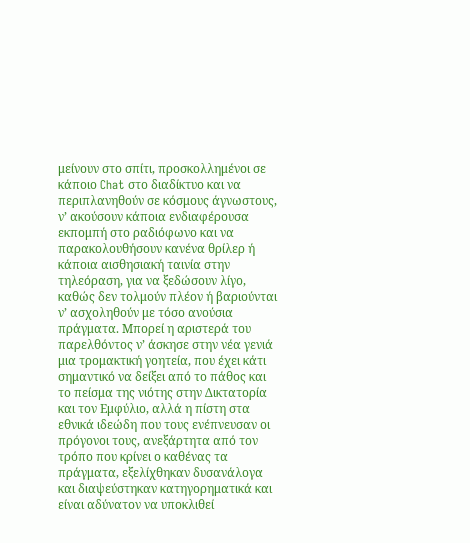μείνουν στο σπίτι, προσκολλημένοι σε κάποιο Chat στο διαδίκτυο και να περιπλανηθούν σε κόσμους άγνωστους, ν’ ακούσουν κάποια ενδιαφέρουσα εκπομπή στο ραδιόφωνο και να παρακολουθήσουν κανένα θρίλερ ή κάποια αισθησιακή ταινία στην τηλεόραση, για να ξεδώσουν λίγο, καθώς δεν τολμούν πλέον ή βαριούνται ν’ ασχοληθούν με τόσο ανούσια πράγματα. Μπορεί η αριστερά του παρελθόντος ν’ άσκησε στην νέα γενιά μια τρομακτική γοητεία, που έχει κάτι σημαντικό να δείξει από το πάθος και το πείσμα της νιότης στην Δικτατορία και τον Εμφύλιο, αλλά η πίστη στα εθνικά ιδεώδη που τους ενέπνευσαν οι πρόγονοι τους, ανεξάρτητα από τον τρόπο που κρίνει ο καθένας τα πράγματα, εξελίχθηκαν δυσανάλογα και διαψεύστηκαν κατηγορηματικά και είναι αδύνατον να υποκλιθεί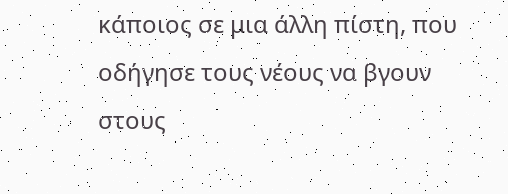κάποιος σε μια άλλη πίστη, που οδήγησε τους νέους να βγουν στους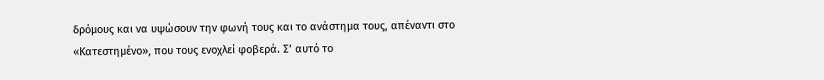δρόμους και να υψώσουν την φωνή τους και το ανάστημα τους, απέναντι στο «Κατεστημένο», που τους ενοχλεί φοβερά. Σ’ αυτό το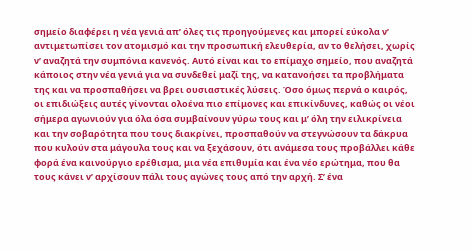σημείο διαφέρει η νέα γενιά απ’ όλες τις προηγούμενες και μπορεί εύκολα ν’ αντιμετωπίσει τον ατομισμό και την προσωπική ελευθερία, αν το θελήσει, χωρίς ν’ αναζητά την συμπόνια κανενός. Αυτό είναι και το επίμαχο σημείο, που αναζητά κάποιος στην νέα γενιά για να συνδεθεί μαζί της, να κατανοήσει τα προβλήματα της και να προσπαθήσει να βρει ουσιαστικές λύσεις. Όσο όμως περνά ο καιρός, οι επιδιώξεις αυτές γίνονται ολοένα πιο επίμονες και επικίνδυνες, καθώς οι νέοι σήμερα αγωνιούν για όλα όσα συμβαίνουν γύρω τους και μ’ όλη την ειλικρίνεια και την σοβαρότητα που τους διακρίνει, προσπαθούν να στεγνώσουν τα δάκρυα που κυλούν στα μάγουλα τους και να ξεχάσουν, ότι ανάμεσα τους προβάλλει κάθε φορά ένα καινούργιο ερέθισμα, μια νέα επιθυμία και ένα νέο ερώτημα, που θα τους κάνει ν’ αρχίσουν πάλι τους αγώνες τους από την αρχή. Σ’ ένα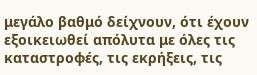μεγάλο βαθμό δείχνουν, ότι έχουν εξοικειωθεί απόλυτα με όλες τις καταστροφές, τις εκρήξεις, τις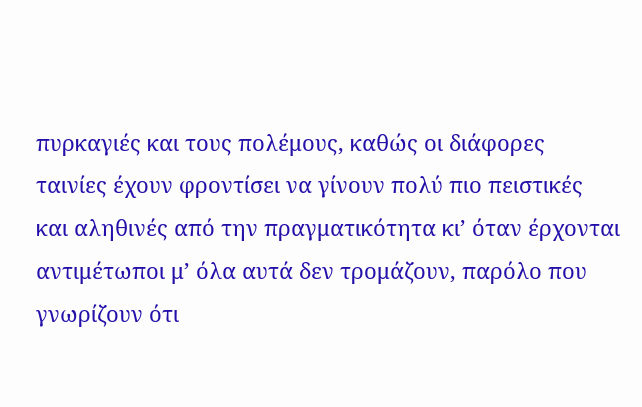πυρκαγιές και τους πολέμους, καθώς οι διάφορες ταινίες έχουν φροντίσει να γίνουν πολύ πιο πειστικές και αληθινές από την πραγματικότητα κι’ όταν έρχονται αντιμέτωποι μ’ όλα αυτά δεν τρομάζουν, παρόλο που γνωρίζουν ότι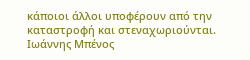κάποιοι άλλοι υποφέρουν από την καταστροφή και στεναχωριούνται.
Ιωάννης Μπένος